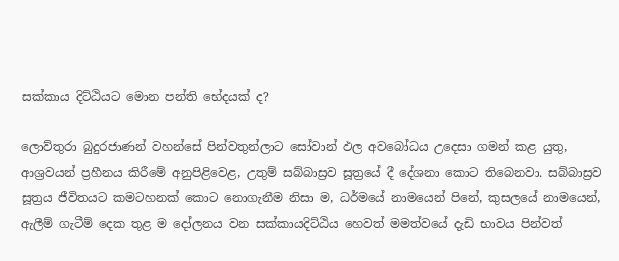සක්කාය දිට්ඨියට මොන පන්ති භේදයක් ද?

ලොව්තුරා බුදුරජාණන් වහන්සේ පින්වතුන්ලාට සෝවාන් ඵල අවබෝධය උදෙසා ගමන් කළ යුතු, ආශ්‍රවයන් ප්‍රහීනය කිරීමේ අනුපිළිවෙළ, උතුම් සබ්බාස්‍රව සූත්‍රයේ දී දේශනා කොට තිබෙනවා. සබ්බාස්‍රව සූත්‍රය ජීවිතයට කමටහනක් කොට නොගැනීම නිසා ම, ධර්මයේ නාමයෙන් පිනේ, කුසලයේ නාමයෙන්, ඇලීම් ගැටීම් දෙක තුළ ම දෝලනය වන සක්කායදිට්ඨිය හෙවත් මමත්වයේ දැඩි භාවය පින්වත්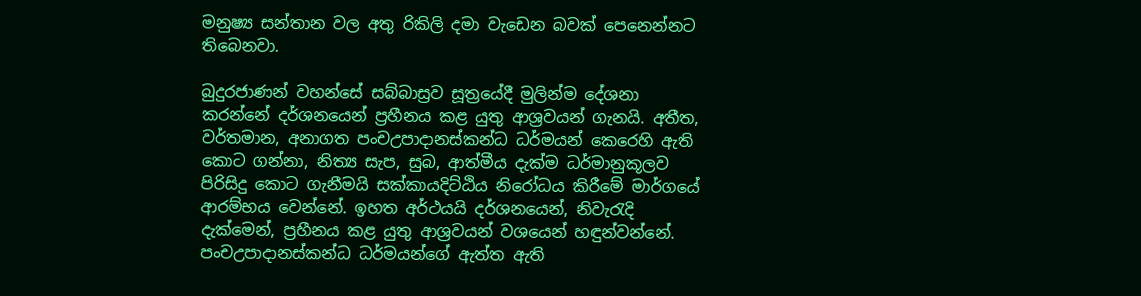මනුෂ්‍ය සන්තාන වල අතු රිකිලි දමා වැඩෙන බවක් පෙනෙන්නට තිබෙනවා.

බුදුරජාණන් වහන්සේ සබ්බාස්‍රව සූත්‍රයේදී මුලින්ම දේශනා කරන්නේ දර්ශනයෙන් ප්‍රහීනය කළ යුතු ආශ්‍රවයන් ගැනයි. අතීත, වර්තමාන, අනාගත පංචඋපාදානස්කන්ධ ධර්මයන් කෙරෙහි ඇති කොට ගන්නා, නිත්‍ය සැප, සුබ, ආත්මීය දැක්ම ධර්මානුකූලව පිරිසිදු කොට ගැනීමයි සක්කායදිට්ඨිය නිරෝධය කිරීමේ මාර්ගයේ ආරම්භය වෙන්නේ. ඉහත අර්ථයයි දර්ශනයෙන්, නිවැරැදි දැක්මෙන්, ප්‍රහීනය කළ යුතු ආශ්‍රවයන් වශයෙන් හඳුන්වන්නේ. පංචඋපාදානස්කන්ධ ධර්මයන්ගේ ඇත්ත ඇති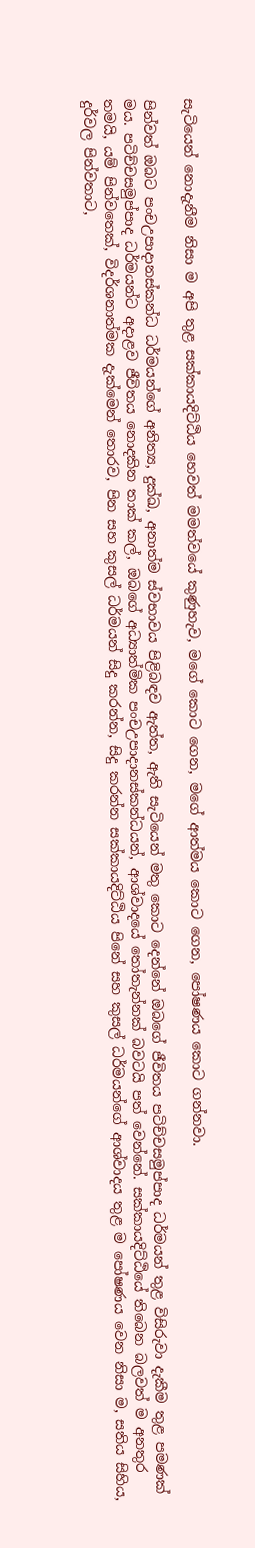සැටියෙන් නොදැනීම නිසා ම අපි තුළ සක්කායදිට්ඨිය හෙවත් මමත්වයේ කුණුහැව, මගේ කොට ගෙන, මගේ ආත්මය කොට ගෙන, පෝෂණය කොට ගන්නවා.

පින්වත් ඔබට පංචඋපාදානස්කන්ධ ධර්මයන්ගේ අනිත්‍ය, දුක්ඛ, අනාත්ම ස්වභාවය පිළිබඳව ඇත්ත, ඇති සැටියෙන් මතු කොට දෙන්නේ ඔබගේ ජීවිතය පටිච්චසමුප්පාද ධර්මයන් තුළ විසිරුවා දැකීම තුළ පමණක් මය. පටිච්චසමුප්පාද ධර්මයන්ට අදාළව ජීවිතය නොදකින තාක් කල්, ඔබගේ අධ්‍යාත්මික පංචඋපාදානස්කන්ධයන්, ආශ්වාදයේ තෝතැන්නක් බවටයි පත් වෙන්නේ. සක්කායදිට්ඨියේ තිබෙන බලවත් ම අනතුර තමයි, යම් පින්වතෙක්, විදර්ශනාත්මක දැක්මෙන් තොරව, පින සහ කුසල් ධර්මයන් සිදු කරන්න, සිදු කරන්න සක්කායදිට්ඨිය පිනේ සහ කුසල් ධර්මයන්ගේ ආශ්වාදය තුළ ම පෝෂණය වෙන නිසා ම, සතිය සිහිය, දුර්වල පින්වතාට,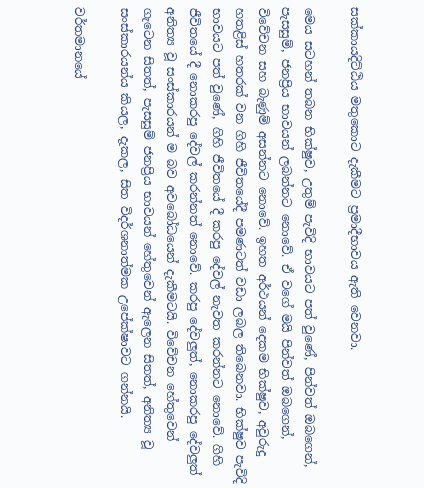සක්කායදිට්ඨිය මතුකොට දැකීමට ප්‍රමාදීභාවය ඇති වෙනවා.

මෙය සටහන් තබන භික්ෂුව, උතුම් පැවිදි භාවයට පත් වුණේ, පින්වත් ඔබගෙන්, පැසසුම්, ජනප්‍රිය භාවයන් ලබන්නට නොවේ. ඒ වගේ මයි පින්වත් ඔබගෙන්, විවේචන සහ බැණුම් අසන්නට නොවේ. ඉහත අර්ථයන් දෙකම භික්ෂුව, අවුරුදු හතළිස් හතරක් වන ගිහි ජීවිතයේදී පමණටත් වඩා ලබල තිබෙනවා. භික්ෂුව පැවිදි භාවයට පත් වුණේ, ගිහි ජීවිතයේ දී කරපු දේවල් නැවත කරන්නට නොවේ. ගිහි ජීවිතයේ දී නොකරපු දේවල් කරන්නත් නොවේ. කරපු දේවලු‍ත්, නොකරපු දේවලු‍ත් අනිත්‍ය වූ සංස්කාරයන් ම බව අවබෝධයෙන් දැකීමටයි. විවේචන හේතුවෙන් ගැටෙන සිතත්, පැසසුම් ජනප්‍රිය භාවයන් හේතුවෙන් ඇලෙන සිතත්, අනිත්‍ය වූ සංස්කාරයන්ය කියල, දැකල, සිත විදර්ශනාත්මක උපේක්ෂාවට ගන්නයි.

වර්තමානයේ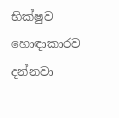භික්ෂුව හොඳාකාරව දන්නවා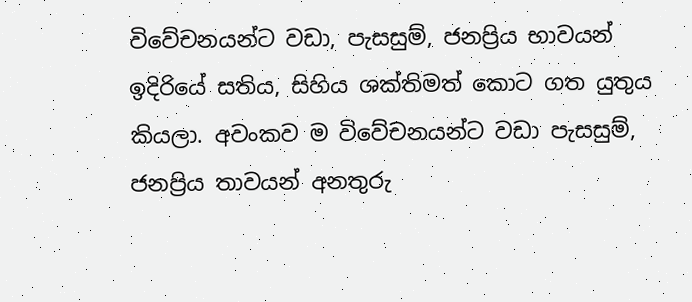විවේචනයන්ට වඩා, පැසසුම්, ජනප්‍රිය භාවයන් ඉදිරියේ සතිය, සිහිය ශක්තිමත් කොට ගත යුතුය කියලා. අවංකව ම විවේචනයන්ට වඩා පැසසුම්, ජනප්‍රිය තාවයන් අනතුරු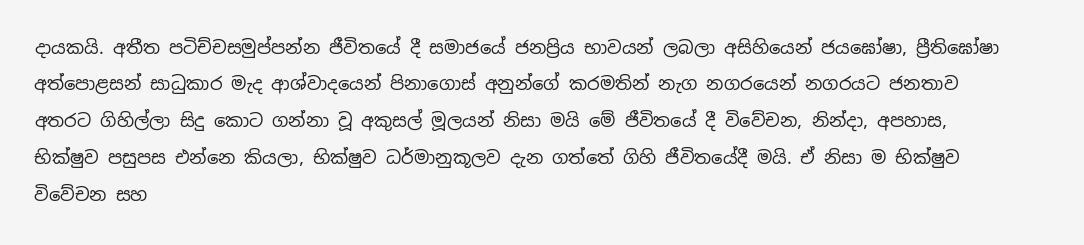දායකයි. අතීත පටිච්චසමුප්පන්න ජීවිතයේ දී සමාජයේ ජනප්‍රිය භාවයන් ලබලා අසිහියෙන් ජයඝෝෂා, ප්‍රීතිඝෝෂා අත්පොළසන් සාධුකාර මැද ආශ්වාදයෙන් පිනාගොස් අනුන්ගේ කරමතින් නැග නගරයෙන් නගරයට ජනතාව අතරට ගිහිල්ලා සිදු කොට ගන්නා වූ අකුසල් මූලයන් නිසා මයි මේ ජීවිතයේ දී විවේචන, නින්දා, අපහාස, භික්ෂුව පසුපස එන්නෙ කියලා, භික්ෂුව ධර්මානුකූලව දැන ගත්තේ ගිහි ජීවිතයේදී මයි. ඒ නිසා ම භික්ෂුව විවේචන සහ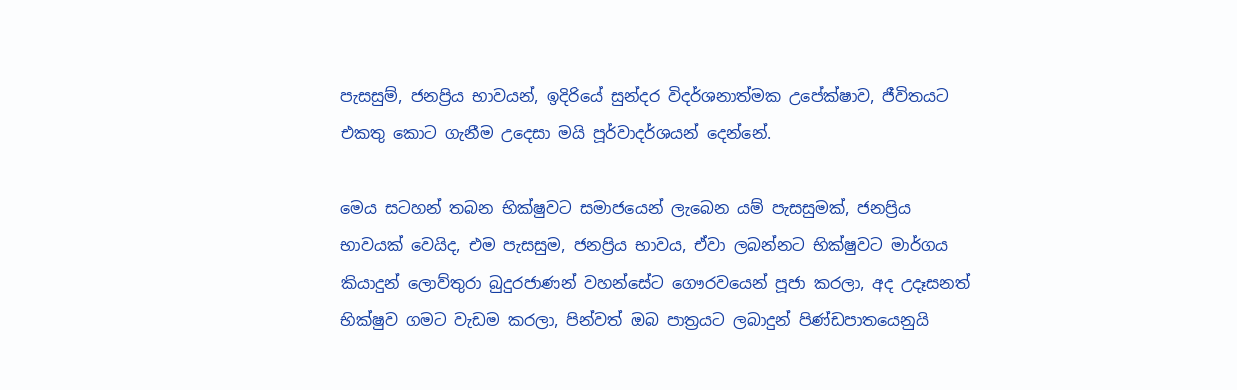පැසසුම්, ජනප්‍රිය භාවයන්, ඉදිරියේ සුන්දර විදර්ශනාත්මක උපේක්ෂාව, ජීවිතයට එකතු කොට ගැනීම උදෙසා මයි පූර්වාදර්ශයන් දෙන්නේ.

මෙය සටහන් තබන භික්ෂුවට සමාජයෙන් ලැබෙන යම් පැසසුමක්, ජනප්‍රිය භාවයක් වෙයිද, එම පැසසුම, ජනප්‍රිය භාවය, ඒවා ලබන්නට භික්ෂුවට මාර්ගය කියාදුන් ලොව්තුරා බුදුරජාණන් වහන්සේට ගෞරවයෙන් පූජා කරලා, අද උදෑසනත් භික්ෂුව ගමට වැඩම කරලා, පින්වත් ඔබ පාත්‍රයට ලබාදුන් පිණ්ඩපාතයෙනුයි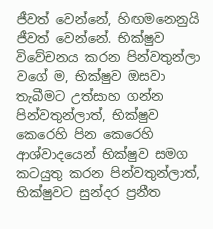ජීවත් වෙන්නේ, හිඟමනෙනුයි ජීවත් වෙන්නේ. භික්ෂුව විවේචනය කරන පින්වතුන්ලා වගේ ම, භික්ෂුව ඔසවා තැබීමට උත්සාහ ගන්න පින්වතුන්ලාත්, භික්ෂුව කෙරෙහි පින කෙරෙහි ආශ්වාදයෙන් භික්ෂුව සමග කටයුතු කරන පින්වතුන්ලාත්, භික්ෂුවට සුන්දර ප්‍රනීත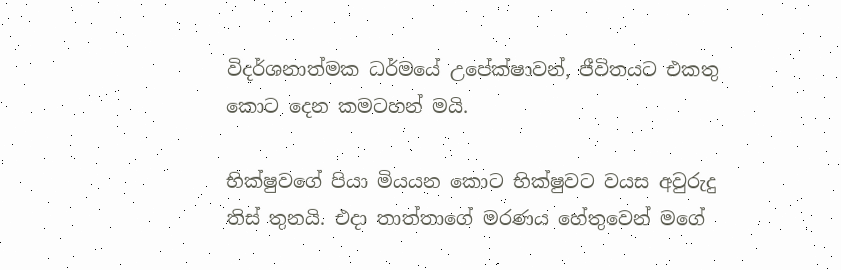විදර්ශනාත්මක ධර්මයේ උපේක්ෂාවන්, ජීවිතයට එකතු කොට දෙන කමටහන් මයි.

භික්ෂුවගේ පියා මියයන කොට භික්ෂුවට වයස අවුරුදු තිස් තුනයි. එදා තාත්තාගේ මරණය හේතුවෙන් මගේ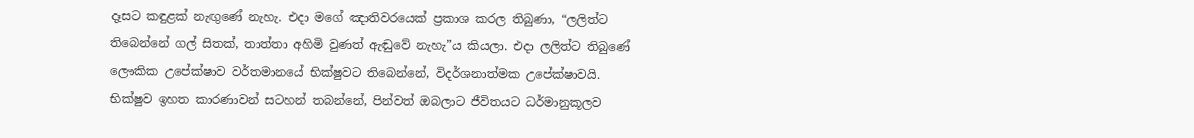දෑසට කඳුළක් නැඟුණේ නැහැ. එදා මගේ ඤාතිවරයෙක් ප්‍රකාශ කරල තිබුණා, “ලලිත්ට තිබෙන්නේ ගල් සිතක්, තාත්තා අහිමි වුණත් ඇඬුවේ නැහැ”ය කියලා. එදා ලලිත්ට තිබුණේ ලෞකික උපේක්ෂාව වර්තමානයේ භික්ෂුවට තිබෙන්නේ, විදර්ශනාත්මක උපේක්ෂාවයි. භික්ෂුව ඉහත කාරණාවන් සටහන් තබන්නේ, පින්වත් ඔබලාට ජීවිතයට ධර්මානුකූලව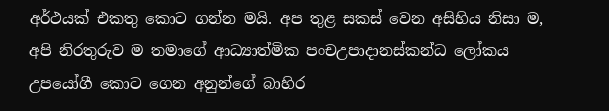අර්ථයක් එකතු කොට ගන්න මයි. අප තුළ සකස් වෙන අසිහිය නිසා ම, අපි නිරතුරුව ම තමාගේ ආධ්‍යාත්මික පංචඋපාදානස්කන්ධ ලෝකය උපයෝගී කොට ගෙන අනුන්ගේ බාහිර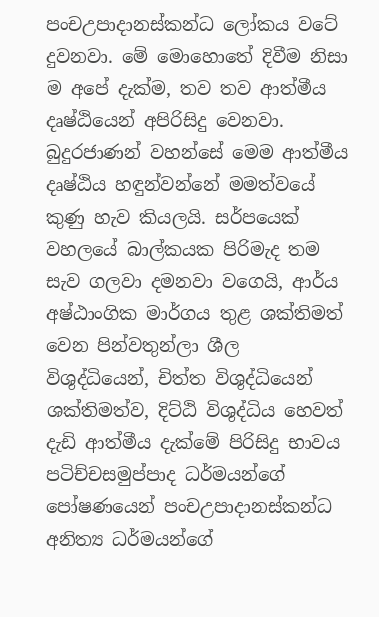පංචඋපාදානස්කන්ධ ලෝකය වටේ දුවනවා. මේ මොහොතේ දිවීම නිසා ම අපේ දැක්ම, තව තව ආත්මීය දෘෂ්ඨියෙන් අපිරිසිදු වෙනවා. බුදුරජාණන් වහන්සේ මෙම ආත්මීය දෘෂ්ඨිය හඳුන්වන්නේ මමත්වයේ කුණු හැව කියලයි. සර්පයෙක් වහලයේ බාල්කයක පිරිමැද තම සැව ගලවා දමනවා වගෙයි, ආර්ය අෂ්ඨාංගික මාර්ගය තුළ ශක්තිමත් වෙන පින්වතුන්ලා ශීල විශුද්ධියෙන්, චිත්ත විශුද්ධියෙන් ශක්තිමත්ව, දිට්ඨි විශුද්ධිය හෙවත් දැඩි ආත්මීය දැක්මේ පිරිසිදු භාවය පටිච්චසමුප්පාද ධර්මයන්ගේ පෝෂණයෙන් පංචඋපාදානස්කන්ධ අනිත්‍ය ධර්මයන්ගේ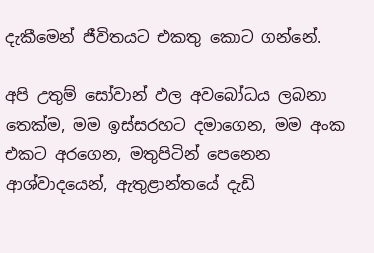දැකීමෙන් ජීවිතයට එකතු කොට ගන්නේ.

අපි උතුම් සෝවාන් ඵල අවබෝධය ලබනා තෙක්ම, මම ඉස්සරහට දමාගෙන, මම අංක එකට අරගෙන, මතුපිටින් පෙනෙන ආශ්වාදයෙන්, ඇතුළාන්තයේ දැඩි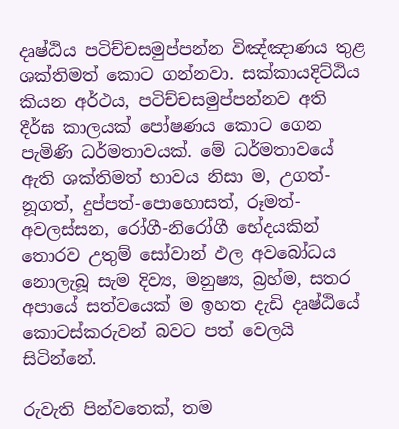දෘෂ්ඨිය පටිච්චසමුප්පන්න විඤ්ඤාණය තුළ ශක්තිමත් කොට ගන්නවා. සක්කායදිට්ඨිය කියන අර්ථය, පටිච්චසමුප්පන්නව අති දීර්ඝ කාලයක් පෝෂණය කොට ගෙන පැමිණි ධර්මතාවයක්. මේ ධර්මතාවයේ ඇති ශක්තිමත් භාවය නිසා ම, උගත්-නූගත්, දුප්පත්-පොහොසත්, රූමත්-අවලස්සන, රෝගී-නිරෝගී භේදයකින් තොරව උතුම් සෝවාන් ඵල අවබෝධය නොලැබූ සැම දිව්‍ය, මනුෂ්‍ය, බ්‍රහ්ම, සතර අපායේ සත්වයෙක් ම ඉහත දැඩි දෘෂ්ඨියේ කොටස්කරුවන් බවට පත් වෙලයි සිටින්නේ.

රුවැති පින්වතෙක්, තම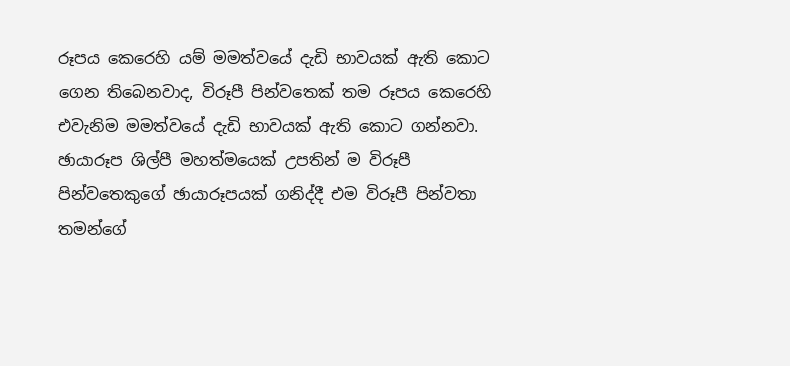රූපය කෙරෙහි යම් මමත්වයේ දැඩි භාවයක් ඇති කොට ගෙන තිබෙනවාද, විරූපී පින්වතෙක් තම රූපය කෙරෙහි එවැනිම මමත්වයේ දැඩි භාවයක් ඇති කොට ගන්නවා. ඡායාරූප ශිල්පී මහත්මයෙක් උපතින් ම විරූපී පින්වතෙකුගේ ඡායාරූපයක් ගනිද්දී එම විරූපී පින්වතා තමන්ගේ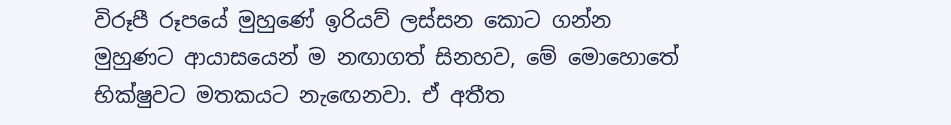විරූපී රූපයේ මුහුණේ ඉරියව් ලස්සන කොට ගන්න මුහුණට ආයාසයෙන් ම නඟාගත් සිනහව, මේ මොහොතේ භික්ෂුවට මතකයට නැඟෙනවා. ඒ අතීත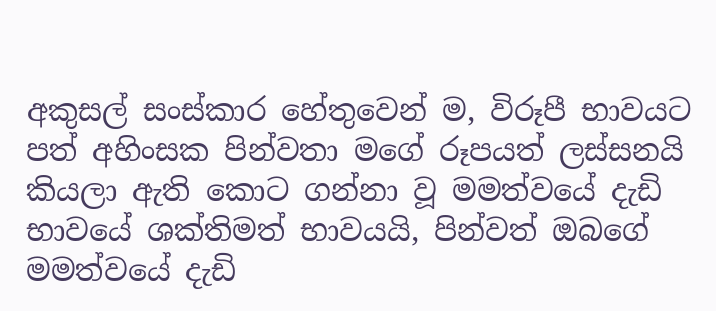අකුසල් සංස්කාර හේතුවෙන් ම, විරූපී භාවයට පත් අහිංසක පින්වතා මගේ රූපයත් ලස්සනයි කියලා ඇති කොට ගන්නා වූ මමත්වයේ දැඩි භාවයේ ශක්තිමත් භාවයයි, පින්වත් ඔබගේ මමත්වයේ දැඩි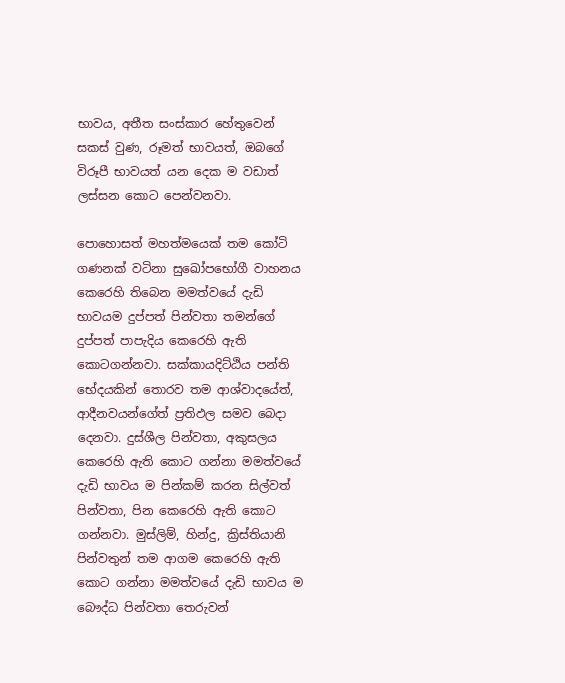භාවය, අතීත සංස්කාර හේතුවෙන් සකස් වුණ, රූමත් භාවයත්, ඔබගේ විරූපී භාවයත් යන දෙක ම වඩාත් ලස්සන කොට පෙන්වනවා.

පොහොසත් මහත්මයෙක් තම කෝටි ගණනක් වටිනා සුඛෝපභෝගී වාහනය කෙරෙහි තිබෙන මමත්වයේ දැඩි භාවයම දුප්පත් පින්වතා තමන්ගේ දුප්පත් පාපැදිය කෙරෙහි ඇති කොටගන්නවා. සක්කායදිට්ඨිය පන්ති භේදයකින් තොරව තම ආශ්වාදයේත්, ආදීනවයන්ගේත් ප්‍රතිඵල සමව බෙදා දෙනවා. දුස්ශීල පින්වතා, අකුසලය කෙරෙහි ඇති කොට ගන්නා මමත්වයේ දැඩි භාවය ම පින්කම් කරන සිල්වත් පින්වතා, පින කෙරෙහි ඇති කොට ගන්නවා. මුස්ලිම්, හින්දු, ක්‍රිස්තියානි පින්වතුන් තම ආගම කෙරෙහි ඇති කොට ගන්නා මමත්වයේ දැඩි භාවය ම බෞද්ධ පින්වතා තෙරුවන්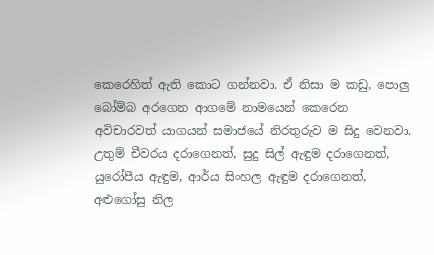කෙරෙහිත් ඇති කොට ගන්නවා. ඒ නිසා ම කඩු, පොලු‍ බෝම්බ අරගෙන ආගමේ නාමයෙන් කෙරෙන අවිචාරවත් යාගයන් සමාජයේ නිරතුරුව ම සිදු වෙනවා. උතුම් චීවරය දරාගෙනත්, සුදු සිල් ඇඳුම දරාගෙනත්, යුරෝපීය ඇඳුම, ආර්ය සිංහල ඇඳුම දරාගෙනත්, අළුගෝසු නිල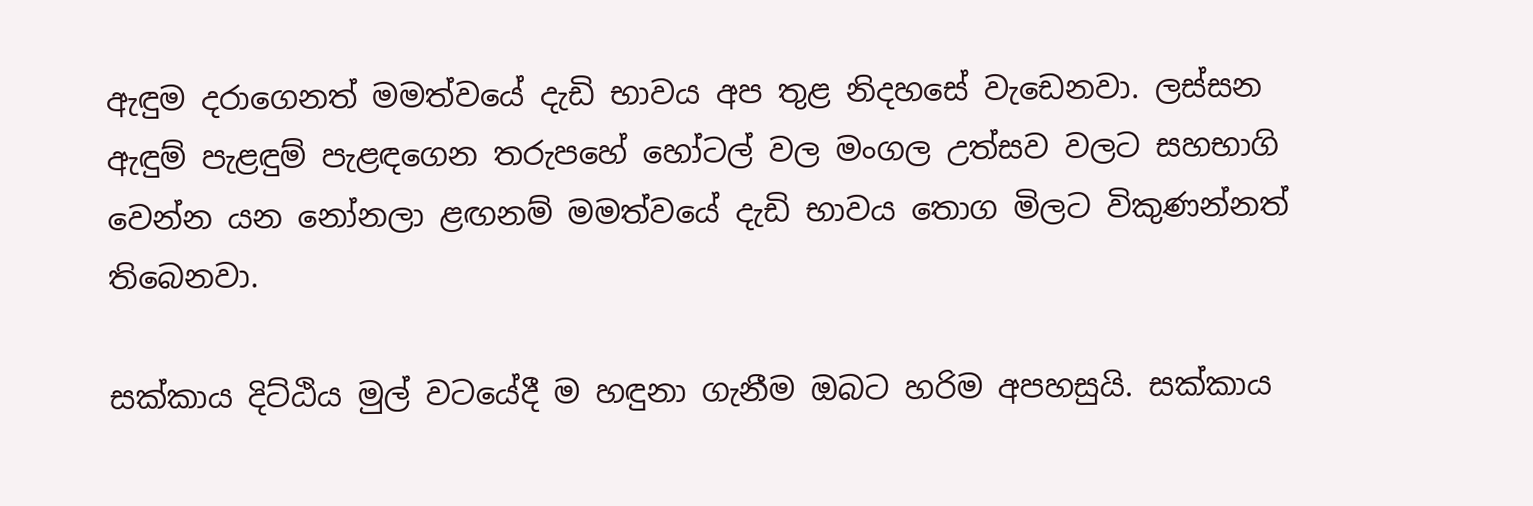ඇඳුම දරාගෙනත් මමත්වයේ දැඩි භාවය අප තුළ නිදහසේ වැඩෙනවා. ලස්සන ඇඳුම් පැළඳුම් පැළඳගෙන තරුපහේ හෝටල් වල මංගල උත්සව වලට සහභාගි වෙන්න යන නෝනලා ළඟනම් මමත්වයේ දැඩි භාවය තොග මිලට විකුණන්නත් තිබෙනවා.

සක්කාය දිට්ඨිය මුල් වටයේදී ම හඳුනා ගැනීම ඔබට හරිම අපහසුයි. සක්කාය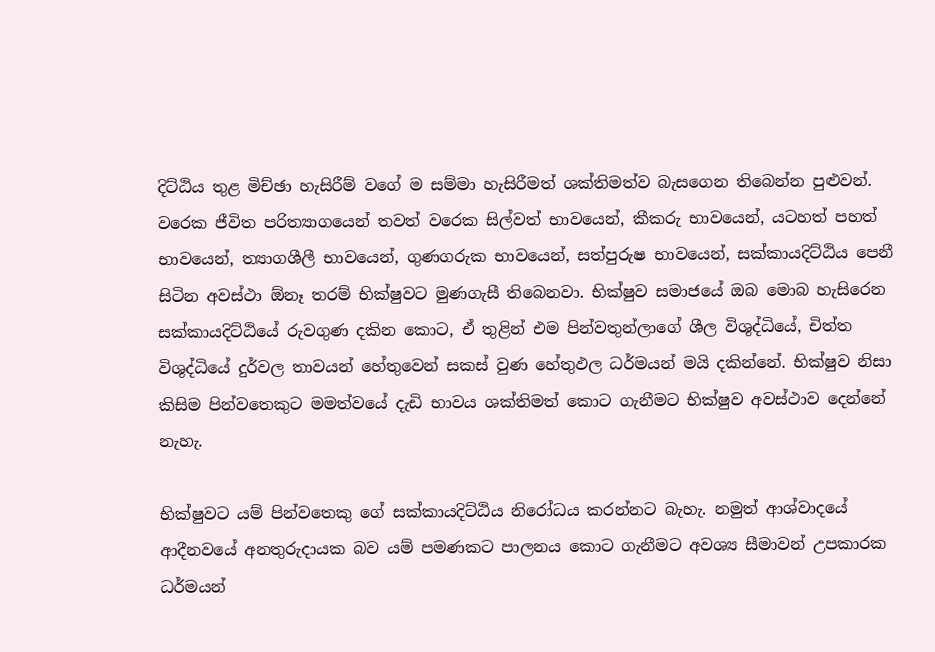දිට්ඨිය තුළ මිච්ඡා හැසිරීම් වගේ ම සම්මා හැසිරීමත් ශක්තිමත්ව බැසගෙන තිබෙන්න පුළුවන්. වරෙක ජීවිත පරිත්‍යාගයෙන් තවත් වරෙක සිල්වත් භාවයෙන්, කීකරු භාවයෙන්, යටහත් පහත් භාවයෙන්, ත්‍යාගශීලී භාවයෙන්, ගුණගරුක භාවයෙන්, සත්පුරුෂ භාවයෙන්, සක්කායදිට්ඨිය පෙනී සිටින අවස්ථා ඕනෑ තරම් භික්ෂුවට මුණගැසී තිබෙනවා. භික්ෂුව සමාජයේ ඔබ මොබ හැසිරෙන සක්කායදිට්ඨියේ රුවගුණ දකින කොට, ඒ තුළින් එම පින්වතුන්ලාගේ ශීල විශුද්ධියේ, චිත්ත විශුද්ධියේ දුර්වල තාවයන් හේතුවෙන් සකස් වුණ හේතුඵල ධර්මයන් මයි දකින්නේ. භික්ෂුව නිසා කිසිම පින්වතෙකුට මමත්වයේ දැඩි භාවය ශක්තිමත් කොට ගැනීමට භික්ෂුව අවස්ථාව දෙන්නේ නැහැ.

භික්ෂුවට යම් පින්වතෙකු ගේ සක්කායදිට්ඨිය නිරෝධය කරන්නට බැහැ. නමුත් ආශ්වාදයේ ආදීනවයේ අනතුරුදායක බව යම් පමණකට පාලනය කොට ගැනීමට අවශ්‍ය සීමාවන් උපකාරක ධර්මයන්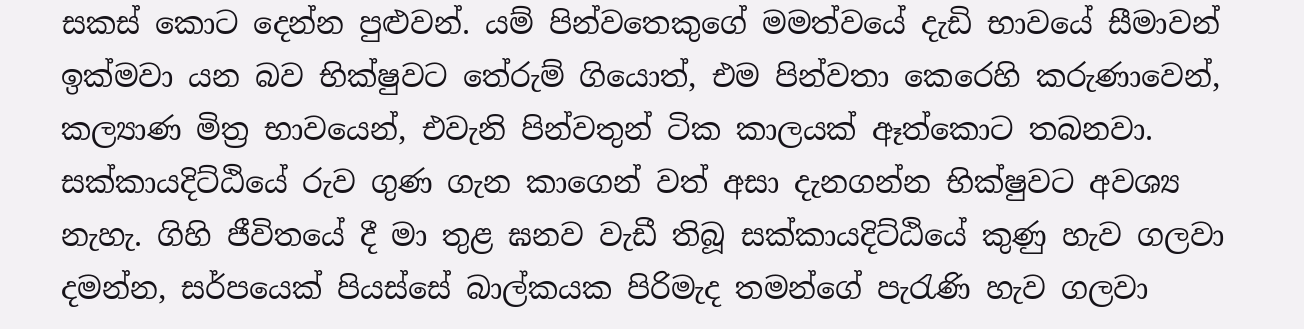සකස් කොට දෙන්න පුළුවන්. යම් පින්වතෙකුගේ මමත්වයේ දැඩි භාවයේ සීමාවන් ඉක්මවා යන බව භික්ෂුවට තේරුම් ගියොත්, එම පින්වතා කෙරෙහි කරුණාවෙන්, කල්‍යාණ මිත්‍ර භාවයෙන්, එවැනි පින්වතුන් ටික කාලයක් ඈත්කොට තබනවා. සක්කායදිට්ඨියේ රුව ගුණ ගැන කාගෙන් වත් අසා දැනගන්න භික්ෂුවට අවශ්‍ය නැහැ. ගිහි ජීවිතයේ දී මා තුළ ඝනව වැඩී තිබූ සක්කායදිට්ඨියේ කුණු හැව ගලවා දමන්න, සර්පයෙක් පියස්සේ බාල්කයක පිරිමැද තමන්ගේ පැරැණි හැව ගලවා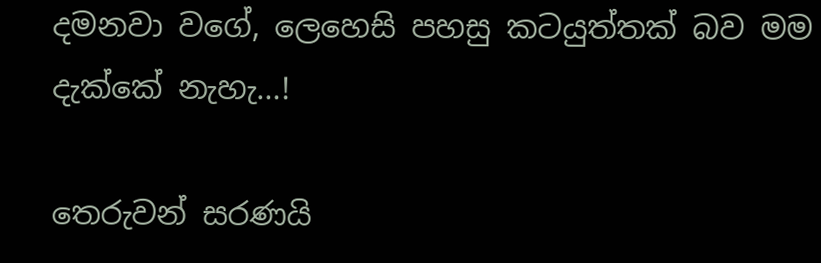දමනවා වගේ, ලෙහෙසි පහසු කටයුත්තක් බව මම දැක්කේ නැහැ…!

තෙරුවන් සරණයි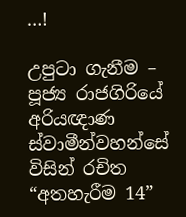…!

උපුටා ගැනීම – පූජ්‍ය රාජගිරියේ අරියඥාණ ස්වාමීන්වහන්සේ විසින් රචිත “අතහැරීම 14”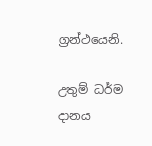ග්‍රන්ථයෙනි.

උතුම් ධර්ම දානය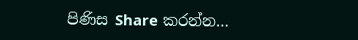පිණිස Share කරන්න…